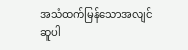အသံထက်မြန်သောအလျင်
ဆူပါ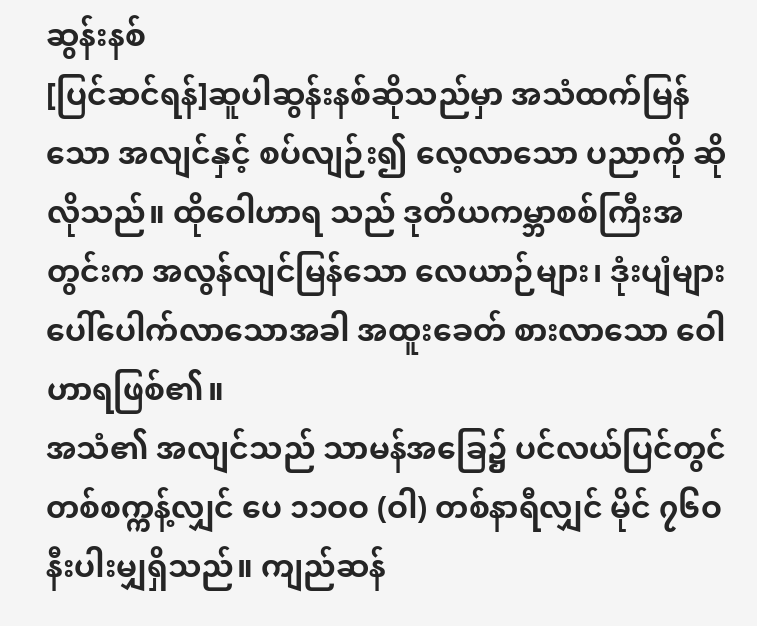ဆွန်းနစ်
[ပြင်ဆင်ရန်]ဆူပါဆွန်းနစ်ဆိုသည်မှာ အသံထက်မြန်သော အလျင်နှင့် စပ်လျဉ်း၍ လေ့လာသော ပညာကို ဆိုလိုသည်။ ထိုဝေါဟာရ သည် ဒုတိယကမ္ဘာစစ်ကြီးအတွင်းက အလွန်လျင်မြန်သော လေယာဉ်များ၊ ဒုံးပျံများပေါ်ပေါက်လာသောအခါ အထူးခေတ် စားလာသော ဝေါဟာရဖြစ်၏။
အသံ၏ အလျင်သည် သာမန်အခြေ၌ ပင်လယ်ပြင်တွင် တစ်စက္ကန့်လျှင် ပေ ၁၁ဝဝ (ဝါ) တစ်နာရီလျှင် မိုင် ၇၆ဝ နီးပါးမျှရှိသည်။ ကျည်ဆန်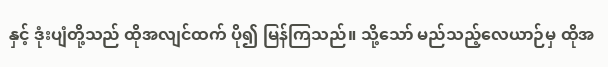နှင့် ဒုံးပျံတို့သည် ထိုအလျင်ထက် ပို၍ မြန်ကြသည်။ သို့သော် မည်သည့်လေယာဉ်မှ ထိုအ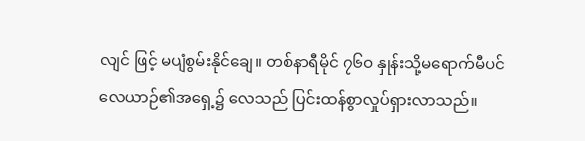လျင် ဖြင့် မပျံစွမ်းနိုင်ချေ။ တစ်နာရီမိုင် ၇၆ဝ နှုန်းသို့မရောက်မီပင် လေယာဉ်၏အရှေ့၌ လေသည် ပြင်းထန်စွာလှုပ်ရှားလာသည်။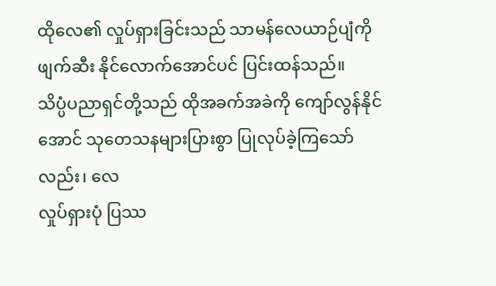ထိုလေ၏ လှုပ်ရှားခြင်းသည် သာမန်လေယာဉ်ပျံကို ဖျက်ဆီး နိုင်လောက်အောင်ပင် ပြင်းထန်သည်။
သိပ္ပံပညာရှင်တို့သည် ထိုအခက်အခဲကို ကျော်လွန်နိုင်
အောင် သုတေသနများပြားစွာ ပြုလုပ်ခဲ့ကြသော်လည်း၊ လေ
လှုပ်ရှားပုံ ပြဿ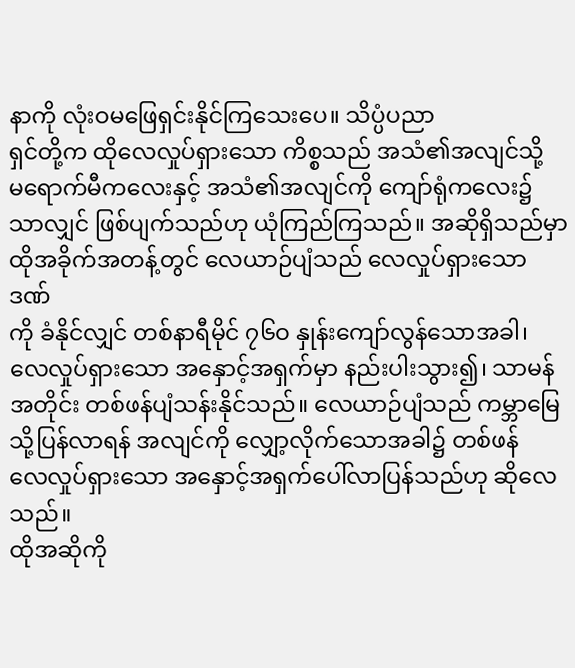နာကို လုံးဝမဖြေရှင်းနိုင်ကြသေးပေ။ သိပ္ပံပညာ
ရှင်တို့က ထိုလေလှုပ်ရှားသော ကိစ္စသည် အသံ၏အလျင်သို့
မရောက်မီကလေးနှင့် အသံ၏အလျင်ကို ကျော်ရုံကလေး၌
သာလျှင် ဖြစ်ပျက်သည်ဟု ယုံကြည်ကြသည်။ အဆိုရှိသည်မှာ
ထိုအခိုက်အတန့်တွင် လေယာဉ်ပျံသည် လေလှုပ်ရှားသော ဒဏ်
ကို ခံနိုင်လျှင် တစ်နာရီမိုင် ၇၆ဝ နှုန်းကျော်လွန်သောအခါ၊
လေလှုပ်ရှားသော အနှောင့်အရှက်မှာ နည်းပါးသွား၍၊ သာမန်
အတိုင်း တစ်ဖန်ပျံသန်းနိုင်သည်။ လေယာဉ်ပျံသည် ကမ္ဘာမြေ
သို့ပြန်လာရန် အလျင်ကို လျှော့လိုက်သောအခါ၌ တစ်ဖန်
လေလှုပ်ရှားသော အနှောင့်အရှက်ပေါ်လာပြန်သည်ဟု ဆိုလေ
သည်။
ထိုအဆိုကို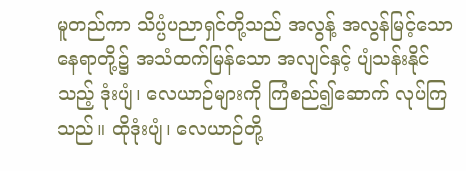မူတည်ကာ သိပ္ပံပညာရှင်တို့သည် အလွန့် အလွန်မြင့်သော နေရာတို့၌ အသံထက်မြန်သော အလျင်နှင့် ပျံသန်းနိုင်သည့် ဒုံးပျံ၊ လေယာဉ်များကို ကြံစည်၍ဆောက် လုပ်ကြသည်။ ထိုဒုံးပျံ၊ လေယာဉ်တို့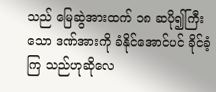သည် မြေဆွဲအားထက် ၁၈ ဆပို၍ကြီးသော ဒဏ်အားကို ခံနိုင်အောင်ပင် ခိုင်ခံ့ကြ သည်ဟုဆိုလေ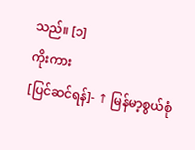သည်။ [၁]
ကိုးကား
[ပြင်ဆင်ရန်]- ↑ မြန်မာ့စွယ်စုံ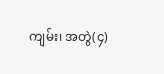ကျမ်း၊ အတွဲ(၄)